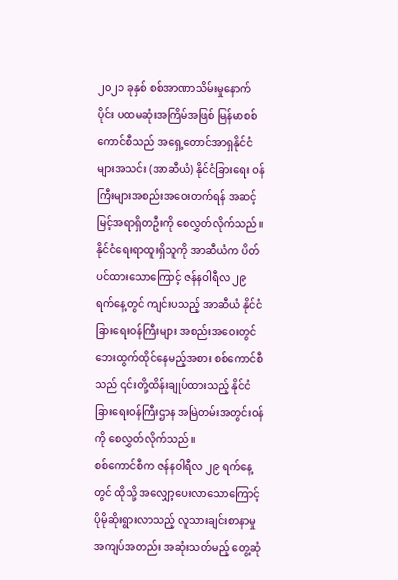၂၀၂၁ ခုနှစ် စစ်အာဏာသိမ်းမှုနောက်ပိုင်း ပထမဆုံးအကြိမ်အဖြစ် မြန်မာစစ်ကောင်စီသည် အရှေ့တောင်အာရှနိုင်ငံများအသင်း (အာဆီယံ) နိုင်ငံခြားရေး ဝန်ကြီးများအစည်းအဝေးတက်ရန် အဆင့်မြင့်အရာရှိတဦးကို စေလွှတ်လိုက်သည်။ နိုင်ငံရေးရာထူးရှိသူကို အာဆီယံက ပိတ်ပင်ထားသောကြောင့် ဇန်နဝါရီလ ၂၉ ရက်နေ့တွင် ကျင်းပသည့် အာဆီယံ နိုင်ငံခြားရေးဝန်ကြီးများ အစည်းအဝေးတွင် ဘေးထွက်ထိုင်နေမည့်အစား စစ်ကောင်စီသည် ၎င်းတို့ထိန်းချုပ်ထားသည့် နိုင်ငံခြားရေးဝန်ကြီးဌာန အမြဲတမ်းအတွင်းဝန်ကို စေလွှတ်လိုက်သည်။
စစ်ကောင်စီက ဇန်နဝါရီလ ၂၉ ရက်နေ့တွင် ထိုသို့ အလျှော့ပေးလာသောကြောင့် ပိုမိုဆိုးရွားလာသည့် လူသားချင်းစာနာမှုအကျပ်အတည်း အဆုံးသတ်မည့် တွေ့ဆုံ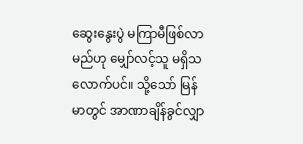ဆွေးနွေးပွဲ မကြာမီဖြစ်လာမည်ဟု မျှော်လင့်သူ မရှိသလောက်ပင်။ သို့သော် မြန်မာတွင် အာဏာချိန်ခွင်လျှာ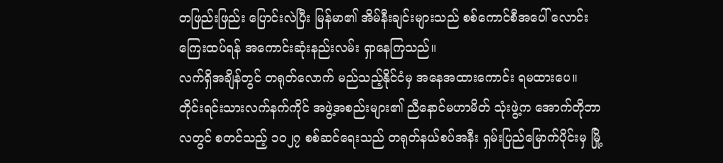တဖြည်းဖြည်း ပြောင်းလဲပြီး မြန်မာ၏ အိမ်နီးချင်းများသည် စစ်ကောင်စီအပေါ် လောင်းကြေးထပ်ရန် အကောင်းဆုံးနည်းလမ်း ရှာနေကြသည်။
လက်ရှိအချိန်တွင် တရုတ်လောက် မည်သည့်နိုင်ငံမှ အနေအထားကောင်း ရမထားပေ။ တိုင်းရင်းသားလက်နက်ကိုင် အဖွဲ့အစည်းများ၏ ညီနောင်မဟာမိတ် သုံးဖွဲ့က အောက်တိုဘာလတွင် စတင်သည့် ၁၀၂၇ စစ်ဆင်ရေးသည် တရုတ်နယ်စပ်အနီး ရှမ်းပြည်မြောက်ပိုင်းမှ မြို့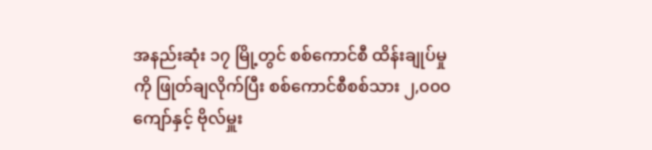အနည်းဆုံး ၁၇ မြို့တွင် စစ်ကောင်စီ ထိန်းချုပ်မှုကို ဖြုတ်ချလိုက်ပြီး စစ်ကောင်စီစစ်သား ၂,၀၀၀ ကျော်နှင့် ဗိုလ်မှူး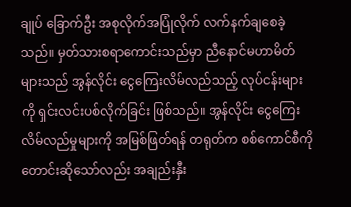ချုပ် ခြောက်ဦး အစုလိုက်အပြုံလိုက် လက်နက်ချစေခဲ့သည်။ မှတ်သားစရာကောင်းသည်မှာ ညီနောင်မဟာမိတ်များသည် အွန်လိုင်း ငွေကြေးလိမ်လည်သည့် လုပ်ငန်းများကို ရှင်းလင်းပစ်လိုက်ခြင်း ဖြစ်သည်။ အွန်လိုင်း ငွေကြေးလိမ်လည်မှုများကို အမြစ်ဖြတ်ရန် တရုတ်က စစ်ကောင်စီကို တောင်းဆိုသော်လည်း အချည်းနှီး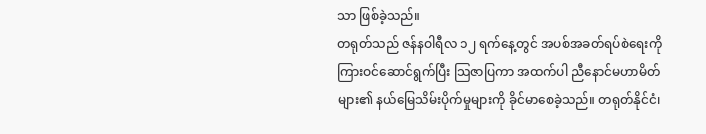သာ ဖြစ်ခဲ့သည်။
တရုတ်သည် ဇန်နဝါရီလ ၁၂ ရက်နေ့တွင် အပစ်အခတ်ရပ်စဲရေးကို ကြားဝင်ဆောင်ရွက်ပြီး သြဇာပြကာ အထက်ပါ ညီနောင်မဟာမိတ်များ၏ နယ်မြေသိမ်းပိုက်မှုများကို ခိုင်မာစေခဲ့သည်။ တရုတ်နိုင်ငံ၊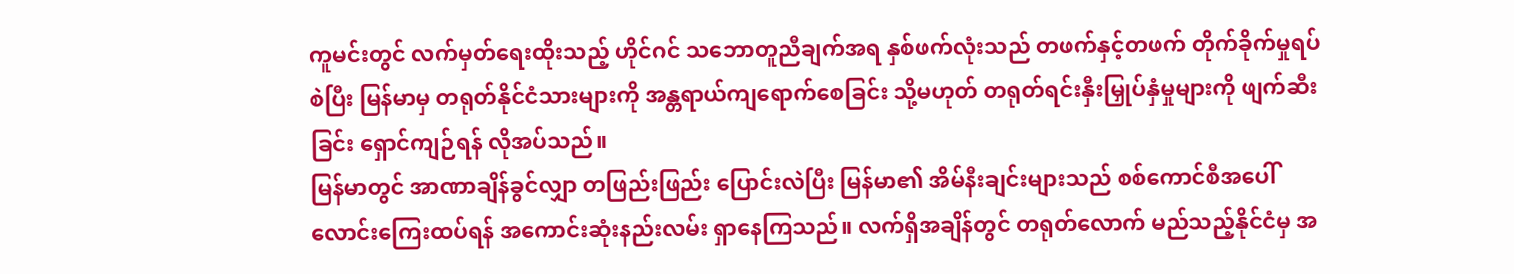ကူမင်းတွင် လက်မှတ်ရေးထိုးသည့် ဟိုင်ဂင် သဘောတူညီချက်အရ နှစ်ဖက်လုံးသည် တဖက်နှင့်တဖက် တိုက်ခိုက်မှုရပ်စဲပြီး မြန်မာမှ တရုတ်နိုင်ငံသားများကို အန္တရာယ်ကျရောက်စေခြင်း သို့မဟုတ် တရုတ်ရင်းနှီးမြှုပ်နှံမှုများကို ဖျက်ဆီးခြင်း ရှောင်ကျဉ်ရန် လိုအပ်သည်။
မြန်မာတွင် အာဏာချိန်ခွင်လျှာ တဖြည်းဖြည်း ပြောင်းလဲပြီး မြန်မာ၏ အိမ်နီးချင်းများသည် စစ်ကောင်စီအပေါ် လောင်းကြေးထပ်ရန် အကောင်းဆုံးနည်းလမ်း ရှာနေကြသည်။ လက်ရှိအချိန်တွင် တရုတ်လောက် မည်သည့်နိုင်ငံမှ အ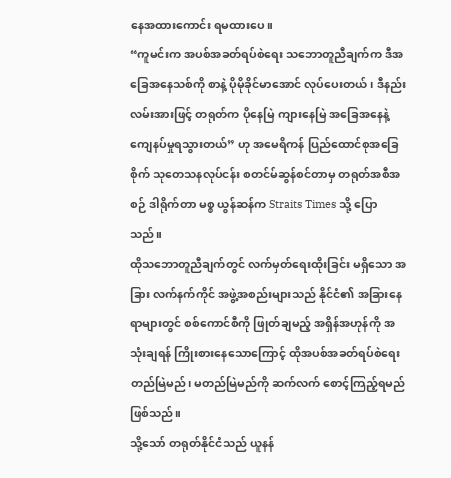နေအထားကောင်း ရမထားပေ။
“ကူမင်းက အပစ်အခတ်ရပ်စဲရေး သဘောတူညီချက်က ဒီအခြေအနေသစ်ကို စာနဲ့ ပိုမိုခိုင်မာအောင် လုပ်ပေးတယ်၊ ဒီနည်းလမ်းအားဖြင့် တရုတ်က ပိုနေမြဲ ကျားနေမြဲ အခြေအနေနဲ့ ကျေနပ်မှုရသွားတယ်” ဟု အမေရိကန် ပြည်ထောင်စုအခြေစိုက် သုတေသနလုပ်ငန်း စတင်မ်ဆွန်စင်တာမှ တရုတ်အစီအစဉ် ဒါရိုက်တာ မစ္စ ယွန်ဆန်က Straits Times သို့ ပြောသည်။
ထိုသဘောတူညီချက်တွင် လက်မှတ်ရေးထိုးခြင်း မရှိသော အခြား လက်နက်ကိုင် အဖွဲ့အစည်းများသည် နိုင်ငံ၏ အခြားနေရာများတွင် စစ်ကောင်စီကို ဖြုတ်ချမည့် အရှိန်အဟုန်ကို အသုံးချရန် ကြိုးစားနေသောကြောင့် ထိုအပစ်အခတ်ရပ်စဲရေး တည်မြဲမည်၊ မတည်မြဲမည်ကို ဆက်လက် စောင့်ကြည့်ရမည်ဖြစ်သည်။
သို့သော် တရုတ်နိုင်ငံသည် ယူနန်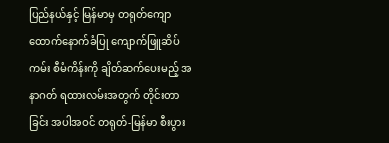ပြည်နယ်နှင့် မြန်မာမှ တရုတ်ကျောထောက်နောက်ခံပြု ကျောက်ဖြူဆိပ်ကမ်း စီမံကိန်းကို ချိတ်ဆက်ပေးမည့် အနာဂတ် ရထားလမ်းအတွက် တိုင်းတာခြင်း အပါအဝင် တရုတ်-မြန်မာ စီးပွား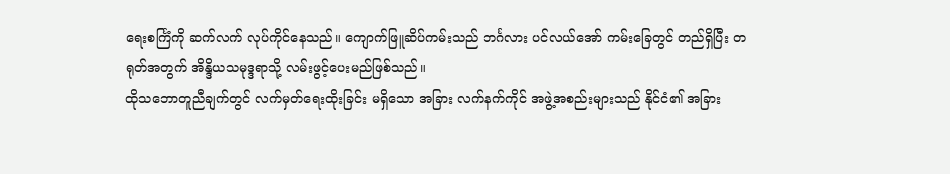ရေးစင်္ကြံကို ဆက်လက် လုပ်ကိုင်နေသည်။ ကျောက်ဖြူဆိပ်ကမ်းသည် ဘင်္ဂလား ပင်လယ်အော် ကမ်းခြေတွင် တည်ရှိပြီး တရုတ်အတွက် အိန္ဒိယသမုဒ္ဒရာသို့ လမ်းဖွင့်ပေးမည်ဖြစ်သည်။
ထိုသဘောတူညီချက်တွင် လက်မှတ်ရေးထိုးခြင်း မရှိသော အခြား လက်နက်ကိုင် အဖွဲ့အစည်းများသည် နိုင်ငံ၏ အခြား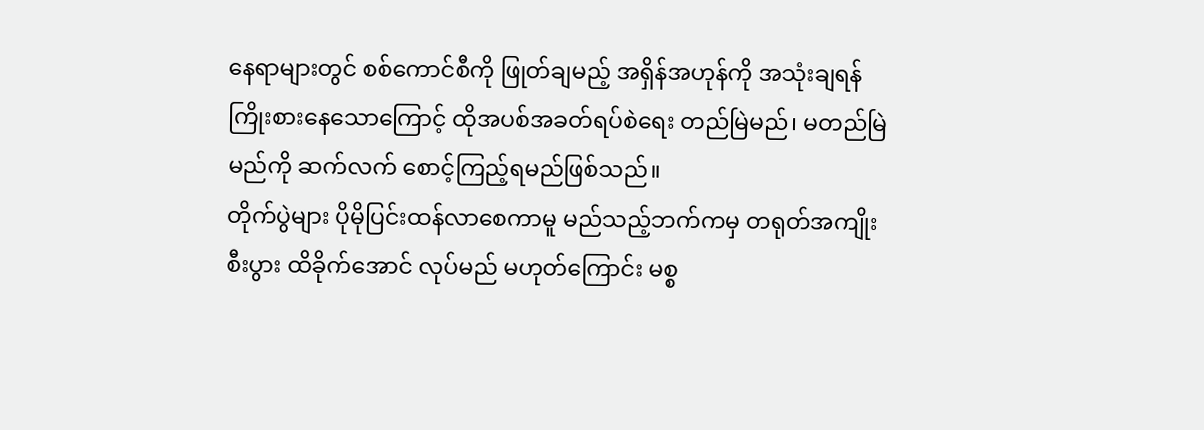နေရာများတွင် စစ်ကောင်စီကို ဖြုတ်ချမည့် အရှိန်အဟုန်ကို အသုံးချရန် ကြိုးစားနေသောကြောင့် ထိုအပစ်အခတ်ရပ်စဲရေး တည်မြဲမည်၊ မတည်မြဲမည်ကို ဆက်လက် စောင့်ကြည့်ရမည်ဖြစ်သည်။
တိုက်ပွဲများ ပိုမိုပြင်းထန်လာစေကာမူ မည်သည့်ဘက်ကမှ တရုတ်အကျိုးစီးပွား ထိခိုက်အောင် လုပ်မည် မဟုတ်ကြောင်း မစ္စ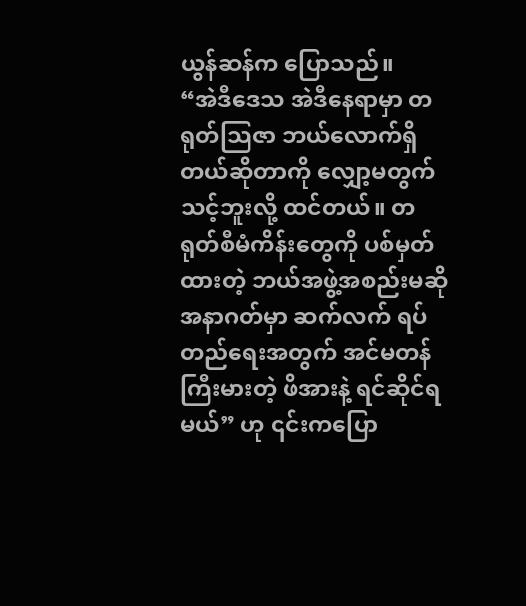ယွန်ဆန်က ပြောသည်။
“အဲဒီဒေသ အဲဒီနေရာမှာ တရုတ်သြဇာ ဘယ်လောက်ရှိတယ်ဆိုတာကို လျှော့မတွက်သင့်ဘူးလို့ ထင်တယ်။ တရုတ်စီမံကိန်းတွေကို ပစ်မှတ်ထားတဲ့ ဘယ်အဖွဲ့အစည်းမဆို အနာဂတ်မှာ ဆက်လက် ရပ်တည်ရေးအတွက် အင်မတန်ကြီးမားတဲ့ ဖိအားနဲ့ ရင်ဆိုင်ရမယ်” ဟု ၎င်းကပြော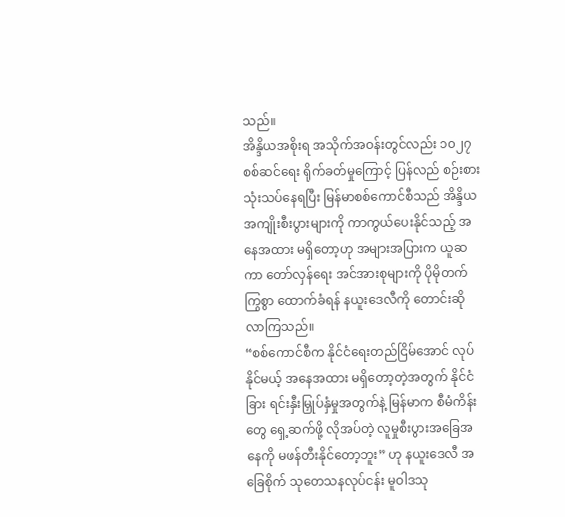သည်။
အိန္ဒိယအစိုးရ အသိုက်အဝန်းတွင်လည်း ၁၀၂၇ စစ်ဆင်ရေး ရိုက်ခတ်မှုကြောင့် ပြန်လည် စဉ်းစားသုံးသပ်နေရပြီး မြန်မာစစ်ကောင်စီသည် အိန္ဒိယအကျိုးစီးပွားများကို ကာကွယ်ပေးနိုင်သည့် အနေအထား မရှိတော့ဟု အများအပြားက ယူဆကာ တော်လှန်ရေး အင်အားစုများကို ပိုမိုတက်ကြွစွာ ထောက်ခံရန် နယူးဒေလီကို တောင်းဆိုလာကြသည်။
“စစ်ကောင်စီက နိုင်ငံရေးတည်ငြိမ်အောင် လုပ်နိုင်မယ့် အနေအထား မရှိတော့တဲ့အတွက် နိုင်ငံခြား ရင်းနှီးမြှုပ်နှံမှုအတွက်နဲ့ မြန်မာက စီမံကိန်းတွေ ရှေ့ဆက်ဖို့ လိုအပ်တဲ့ လူမှုစီးပွားအခြေအနေကို မဖန်တီးနိုင်တော့ဘူး” ဟု နယူးဒေလီ အခြေစိုက် သုတေသနလုပ်ငန်း မူဝါဒသု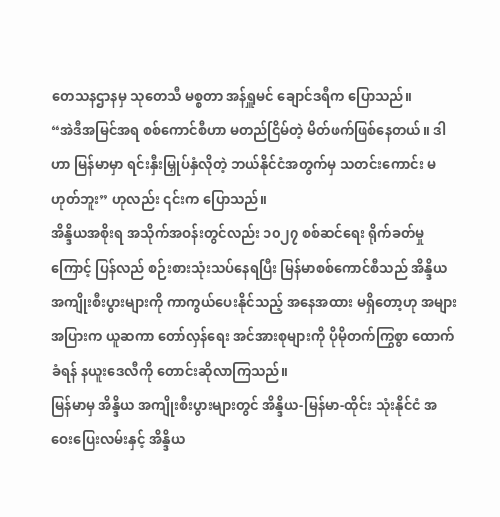တေသနဌာနမှ သုတေသီ မစ္စတာ အန်ရှူမင် ချောင်ဒရီက ပြောသည်။
“အဲဒီအမြင်အရ စစ်ကောင်စီဟာ မတည်ငြိမ်တဲ့ မိတ်ဖက်ဖြစ်နေတယ်။ ဒါဟာ မြန်မာမှာ ရင်းနှီးမြှုပ်နှံလိုတဲ့ ဘယ်နိုင်ငံအတွက်မှ သတင်းကောင်း မဟုတ်ဘူး” ဟုလည်း ၎င်းက ပြောသည်။
အိန္ဒိယအစိုးရ အသိုက်အဝန်းတွင်လည်း ၁၀၂၇ စစ်ဆင်ရေး ရိုက်ခတ်မှုကြောင့် ပြန်လည် စဉ်းစားသုံးသပ်နေရပြီး မြန်မာစစ်ကောင်စီသည် အိန္ဒိယအကျိုးစီးပွားများကို ကာကွယ်ပေးနိုင်သည့် အနေအထား မရှိတော့ဟု အများအပြားက ယူဆကာ တော်လှန်ရေး အင်အားစုများကို ပိုမိုတက်ကြွစွာ ထောက်ခံရန် နယူးဒေလီကို တောင်းဆိုလာကြသည်။
မြန်မာမှ အိန္ဒိယ အကျိုးစီးပွားများတွင် အိန္ဒိယ-မြန်မာ-ထိုင်း သုံးနိုင်ငံ အဝေးပြေးလမ်းနှင့် အိန္ဒိယ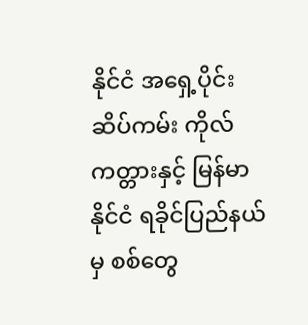နိုင်ငံ အရှေ့ပိုင်းဆိပ်ကမ်း ကိုလ်ကတ္တားနှင့် မြန်မာနိုင်ငံ ရခိုင်ပြည်နယ်မှ စစ်တွေ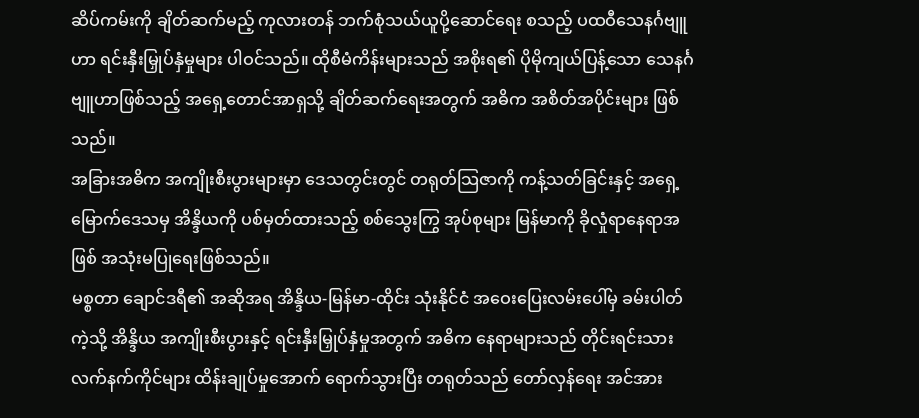ဆိပ်ကမ်းကို ချိတ်ဆက်မည့် ကုလားတန် ဘက်စုံသယ်ယူပို့ဆောင်ရေး စသည့် ပထဝီသေနင်္ဂဗျူဟာ ရင်းနှီးမြှုပ်နှံမှုများ ပါဝင်သည်။ ထိုစီမံကိန်းများသည် အစိုးရ၏ ပိုမိုကျယ်ပြန့်သော သေနင်္ဂဗျူဟာဖြစ်သည့် အရှေ့တောင်အာရှသို့ ချိတ်ဆက်ရေးအတွက် အဓိက အစိတ်အပိုင်းများ ဖြစ်သည်။
အခြားအဓိက အကျိုးစီးပွားများမှာ ဒေသတွင်းတွင် တရုတ်သြဇာကို ကန့်သတ်ခြင်းနှင့် အရှေ့မြောက်ဒေသမှ အိန္ဒိယကို ပစ်မှတ်ထားသည့် စစ်သွေးကြွ အုပ်စုများ မြန်မာကို ခိုလှုံရာနေရာအဖြစ် အသုံးမပြုရေးဖြစ်သည်။
မစ္စတာ ချောင်ဒရီ၏ အဆိုအရ အိန္ဒိယ-မြန်မာ-ထိုင်း သုံးနိုင်ငံ အဝေးပြေးလမ်းပေါ်မှ ခမ်းပါတ်ကဲ့သို့ အိန္ဒိယ အကျိုးစီးပွားနှင့် ရင်းနှီးမြှုပ်နှံမှုအတွက် အဓိက နေရာများသည် တိုင်းရင်းသားလက်နက်ကိုင်များ ထိန်းချုပ်မှုအောက် ရောက်သွားပြီး တရုတ်သည် တော်လှန်ရေး အင်အား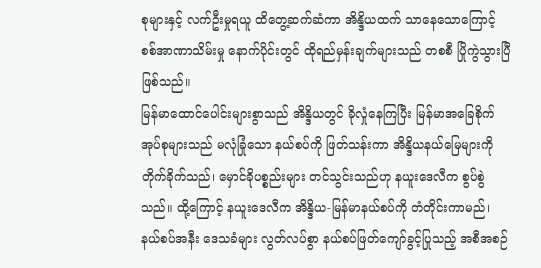စုများနှင့် လက်ဦးမှုရယူ ထိတွေ့ဆက်ဆံကာ အိန္ဒိယထက် သာနေသောကြောင့် စစ်အာဏာသိမ်းမှု နောက်ပိုင်းတွင် ထိုရည်မှန်းချက်များသည် တစစီ ပြိုကွဲသွားပြီ ဖြစ်သည်။
မြန်မာထောင်ပေါင်းများစွာသည် အိန္ဒိယတွင် ခိုလှုံနေကြပြီး မြန်မာအခြေစိုက်အုပ်စုများသည် မလုံခြုံသော နယ်စပ်ကို ဖြတ်သန်းကာ အိန္ဒိယနယ်မြေများကို တိုက်ခိုက်သည်၊ မှောင်ခိုပစ္စည်းများ တင်သွင်းသည်ဟု နယူးဒေလီက စွပ်စွဲသည်။ ထို့ကြောင့် နယူးဒေလီက အိန္ဒိယ-မြန်မာနယ်စပ်ကို တံတိုင်းကာမည်၊ နယ်စပ်အနီး ဒေသခံများ လွတ်လပ်စွာ နယ်စပ်ဖြတ်ကျော်ခွင့်ပြုသည့် အစီအစဉ်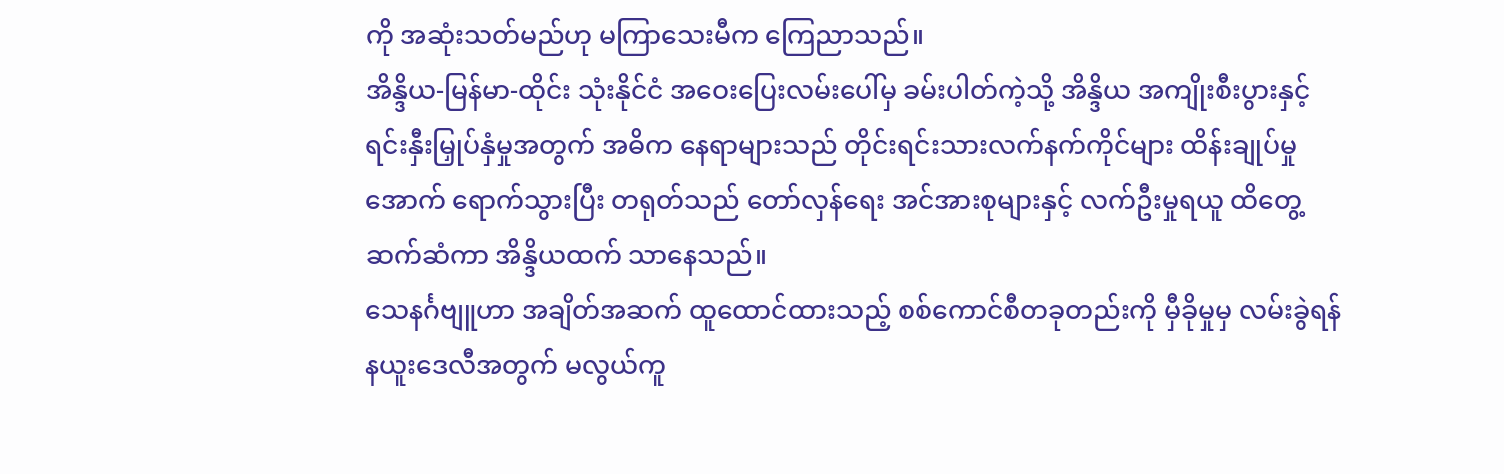ကို အဆုံးသတ်မည်ဟု မကြာသေးမီက ကြေညာသည်။
အိန္ဒိယ-မြန်မာ-ထိုင်း သုံးနိုင်ငံ အဝေးပြေးလမ်းပေါ်မှ ခမ်းပါတ်ကဲ့သို့ အိန္ဒိယ အကျိုးစီးပွားနှင့် ရင်းနှီးမြှုပ်နှံမှုအတွက် အဓိက နေရာများသည် တိုင်းရင်းသားလက်နက်ကိုင်များ ထိန်းချုပ်မှုအောက် ရောက်သွားပြီး တရုတ်သည် တော်လှန်ရေး အင်အားစုများနှင့် လက်ဦးမှုရယူ ထိတွေ့ဆက်ဆံကာ အိန္ဒိယထက် သာနေသည်။
သေနင်္ဂဗျူဟာ အချိတ်အဆက် ထူထောင်ထားသည့် စစ်ကောင်စီတခုတည်းကို မှီခိုမှုမှ လမ်းခွဲရန် နယူးဒေလီအတွက် မလွယ်ကူ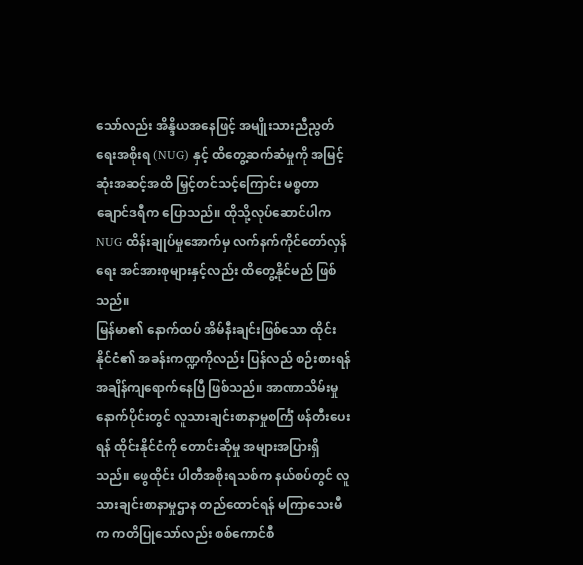သော်လည်း အိန္ဒိယအနေဖြင့် အမျိုးသားညီညွတ်ရေးအစိုးရ (NUG) နှင့် ထိတွေ့ဆက်ဆံမှုကို အမြင့်ဆုံးအဆင့်အထိ မြှင့်တင်သင့်ကြောင်း မစ္စတာ ချောင်ဒရီက ပြောသည်။ ထိုသို့လုပ်ဆောင်ပါက NUG ထိန်းချုပ်မှုအောက်မှ လက်နက်ကိုင်တော်လှန်ရေး အင်အားစုများနှင့်လည်း ထိတွေ့နိုင်မည် ဖြစ်သည်။
မြန်မာ၏ နောက်ထပ် အိမ်နီးချင်းဖြစ်သော ထိုင်းနိုင်ငံ၏ အခန်းကဏ္ဍကိုလည်း ပြန်လည် စဉ်းစားရန် အချိန်ကျရောက်နေပြီ ဖြစ်သည်။ အာဏာသိမ်းမှုနောက်ပိုင်းတွင် လူသားချင်းစာနာမှုစင်္ကြံ ဖန်တီးပေးရန် ထိုင်းနိုင်ငံကို တောင်းဆိုမှု အများအပြားရှိသည်။ ဖွေထိုင်း ပါတီအစိုးရသစ်က နယ်စပ်တွင် လူသားချင်းစာနာမှုဌာန တည်ထောင်ရန် မကြာသေးမီက ကတိပြုသော်လည်း စစ်ကောင်စီ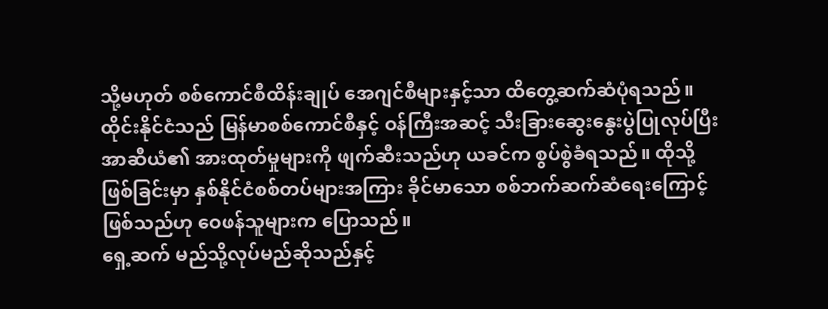သို့မဟုတ် စစ်ကောင်စီထိန်းချုပ် အေဂျင်စီများနှင့်သာ ထိတွေ့ဆက်ဆံပုံရသည်။
ထိုင်းနိုင်ငံသည် မြန်မာစစ်ကောင်စီနှင့် ဝန်ကြီးအဆင့် သီးခြားဆွေးနွေးပွဲပြုလုပ်ပြီး အာဆီယံ၏ အားထုတ်မှုများကို ဖျက်ဆီးသည်ဟု ယခင်က စွပ်စွဲခံရသည်။ ထိုသို့ဖြစ်ခြင်းမှာ နှစ်နိုင်ငံစစ်တပ်များအကြား ခိုင်မာသော စစ်ဘက်ဆက်ဆံရေးကြောင့် ဖြစ်သည်ဟု ဝေဖန်သူများက ပြောသည်။
ရှေ့ဆက် မည်သို့လုပ်မည်ဆိုသည်နှင့်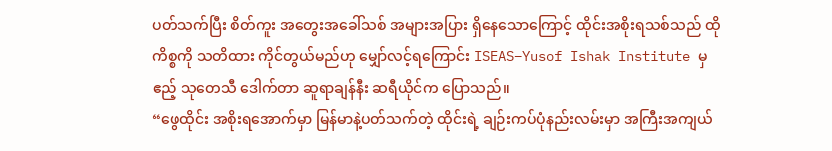ပတ်သက်ပြီး စိတ်ကူး အတွေးအခေါ်သစ် အများအပြား ရှိနေသောကြောင့် ထိုင်းအစိုးရသစ်သည် ထိုကိစ္စကို သတိထား ကိုင်တွယ်မည်ဟု မျှော်လင့်ရကြောင်း ISEAS–Yusof Ishak Institute မှ ဧည့် သုတေသီ ဒေါက်တာ ဆူရာချန်နီး ဆရီယိုင်က ပြောသည်။
“ဖွေထိုင်း အစိုးရအောက်မှာ မြန်မာနဲ့ပတ်သက်တဲ့ ထိုင်းရဲ့ ချဉ်းကပ်ပုံနည်းလမ်းမှာ အကြီးအကျယ်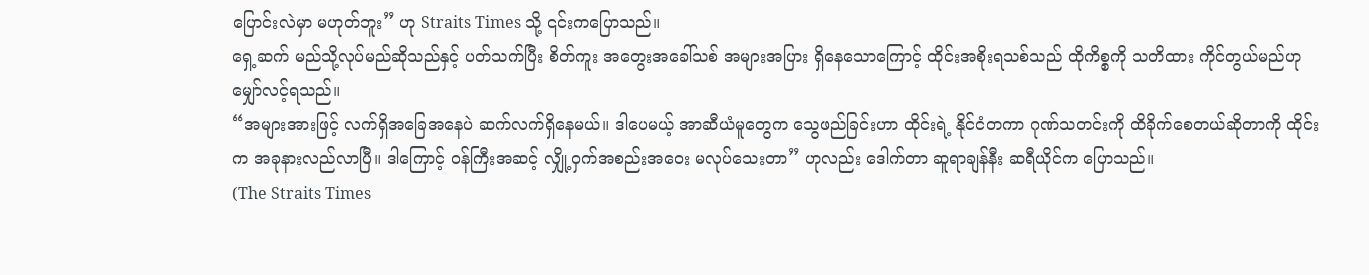ပြောင်းလဲမှာ မဟုတ်ဘူး” ဟု Straits Times သို့ ၎င်းကပြောသည်။
ရှေ့ဆက် မည်သို့လုပ်မည်ဆိုသည်နှင့် ပတ်သက်ပြီး စိတ်ကူး အတွေးအခေါ်သစ် အများအပြား ရှိနေသောကြောင့် ထိုင်းအစိုးရသစ်သည် ထိုကိစ္စကို သတိထား ကိုင်တွယ်မည်ဟု မျှော်လင့်ရသည်။
“အများအားဖြင့် လက်ရှိအခြေအနေပဲ ဆက်လက်ရှိနေမယ်။ ဒါပေမယ့် အာဆီယံမူတွေက သွေဖည်ခြင်းဟာ ထိုင်းရဲ့ နိုင်ငံတကာ ဂုဏ်သတင်းကို ထိခိုက်စေတယ်ဆိုတာကို ထိုင်းက အခုနားလည်လာပြီ။ ဒါကြောင့် ဝန်ကြီးအဆင့် လျှို့ဝှက်အစည်းအဝေး မလုပ်သေးတာ” ဟုလည်း ဒေါက်တာ ဆူရာချန်နီး ဆရီယိုင်က ပြောသည်။
(The Straits Times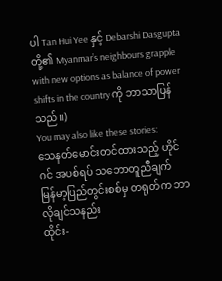ပါ Tan Hui Yee နှင့် Debarshi Dasgupta တို့၏ Myanmar’s neighbours grapple with new options as balance of power shifts in the country ကို ဘာသာပြန်သည်။)
You may also like these stories:
သေနတ်မောင်းတင်ထားသည့် ဟိုင်ဂင် အပစ်ရပ် သဘောတူညီချက်
မြန်မာ့ပြည်တွင်းစစ်မှ တရုတ်က ဘာလိုချင်သနည်း
ထိုင်း-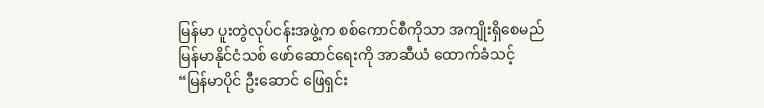မြန်မာ ပူးတွဲလုပ်ငန်းအဖွဲ့က စစ်ကောင်စီကိုသာ အကျိုးရှိစေမည်
မြန်မာနိုင်ငံသစ် ဖော်ဆောင်ရေးကို အာဆီယံ ထောက်ခံသင့်
“မြန်မာပိုင် ဦးဆောင် ဖြေရှင်း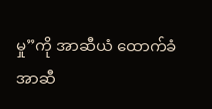မှု”ကို အာဆီယံ ထောက်ခံ
အာဆီ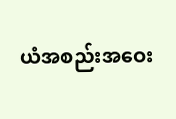ယံအစည်းအဝေး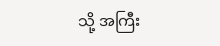သို့ အကြီး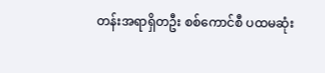တန်းအရာရှိတဦး စစ်ကောင်စီ ပထမဆုံး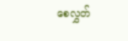စေလွှတ်